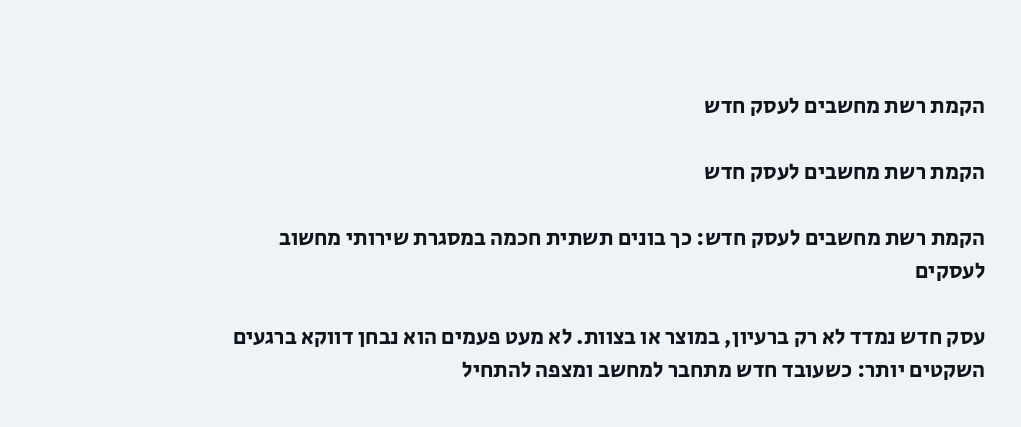הקמת רשת מחשבים לעסק חדש

הקמת רשת מחשבים לעסק חדש

הקמת רשת מחשבים לעסק חדש: כך בונים תשתית חכמה במסגרת שירותי מחשוב לעסקים

עסק חדש נמדד לא רק ברעיון, במוצר או בצוות. לא מעט פעמים הוא נבחן דווקא ברגעים השקטים יותר: כשעובד חדש מתחבר למחשב ומצפה להתחיל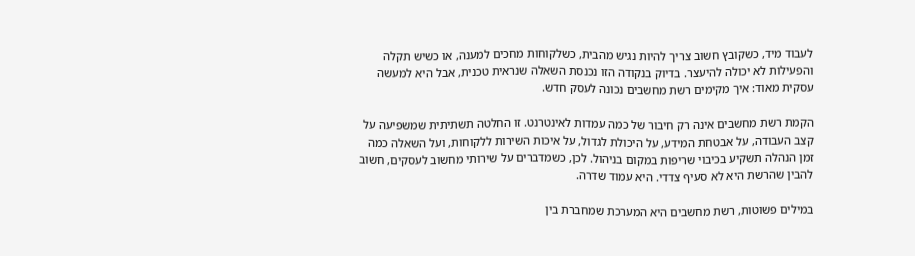לעבוד מיד, כשקובץ חשוב צריך להיות נגיש מהבית, כשלקוחות מחכים למענה, או כשיש תקלה והפעילות לא יכולה להיעצר. בדיוק בנקודה הזו נכנסת השאלה שנראית טכנית, אבל היא למעשה עסקית מאוד: איך מקימים רשת מחשבים נכונה לעסק חדש.

הקמת רשת מחשבים אינה רק חיבור של כמה עמדות לאינטרנט. זו החלטה תשתיתית שמשפיעה על קצב העבודה, על אבטחת המידע, על היכולת לגדול, על איכות השירות ללקוחות, ועל השאלה כמה זמן הנהלה תשקיע בכיבוי שריפות במקום בניהול. לכן, כשמדברים על שירותי מחשוב לעסקים, חשוב להבין שהרשת היא לא סעיף צדדי. היא עמוד שדרה.

במילים פשוטות, רשת מחשבים היא המערכת שמחברת בין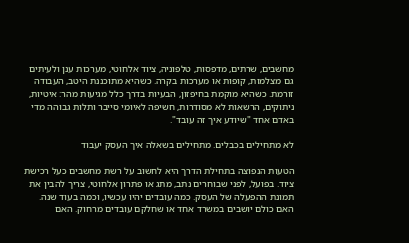מחשבים, שרתים, מדפסות, טלפוניה, ציוד אלחוטי, מערכות ענן ולעיתים גם מצלמות, קופות או מערכות בקרה. כשהיא מתוכננת היטב, העבודה זורמת. כשהיא מוקמת בחיפזון, הבעיות בדרך כלל מגיעות מהר: איטיות, ניתוקים, הרשאות לא מסודרות, חשיפה לאיומי סייבר ותלות גבוהה מדי באדם אחד "שיודע איך זה עובד".

לא מתחילים בכבלים. מתחילים בשאלה איך העסק יעבוד

הטעות הנפוצה בתחילת הדרך היא לחשוב על רשת מחשבים כעל רכישת ציוד. בפועל, לפני שבוחרים נתב, מתג או פתרון אלחוטי, צריך להבין את תמונת ההפעלה של העסק. כמה עובדים יהיו עכשיו, וכמה בעוד שנה. האם כולם יושבים במשרד אחד או שחלקם עובדים מרחוק. האם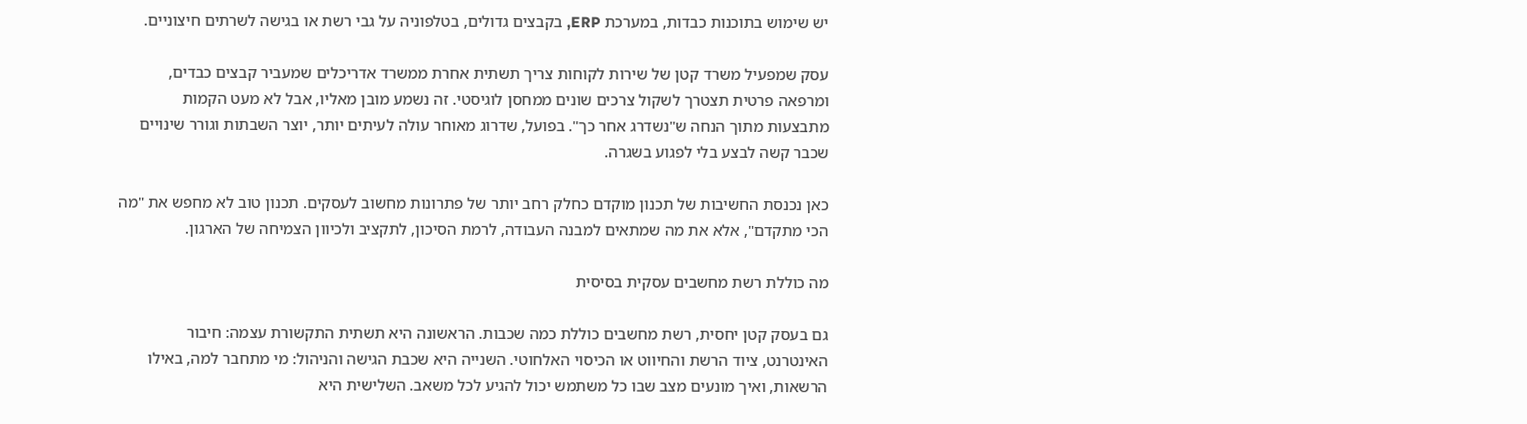יש שימוש בתוכנות כבדות, במערכת ERP, בקבצים גדולים, בטלפוניה על גבי רשת או בגישה לשרתים חיצוניים.

עסק שמפעיל משרד קטן של שירות לקוחות צריך תשתית אחרת ממשרד אדריכלים שמעביר קבצים כבדים, ומרפאה פרטית תצטרך לשקול צרכים שונים ממחסן לוגיסטי. זה נשמע מובן מאליו, אבל לא מעט הקמות מתבצעות מתוך הנחה ש"נשדרג אחר כך". בפועל, שדרוג מאוחר עולה לעיתים יותר, יוצר השבתות וגורר שינויים שכבר קשה לבצע בלי לפגוע בשגרה.

כאן נכנסת החשיבות של תכנון מוקדם כחלק רחב יותר של פתרונות מחשוב לעסקים. תכנון טוב לא מחפש את "מה הכי מתקדם", אלא את מה שמתאים למבנה העבודה, לרמת הסיכון, לתקציב ולכיוון הצמיחה של הארגון.

מה כוללת רשת מחשבים עסקית בסיסית

גם בעסק קטן יחסית, רשת מחשבים כוללת כמה שכבות. הראשונה היא תשתית התקשורת עצמה: חיבור האינטרנט, ציוד הרשת והחיווט או הכיסוי האלחוטי. השנייה היא שכבת הגישה והניהול: מי מתחבר למה, באילו הרשאות, ואיך מונעים מצב שבו כל משתמש יכול להגיע לכל משאב. השלישית היא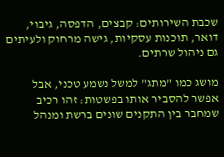שכבת השירותים: קבצים, הדפסה, גיבוי, דואר, תוכנות עסקיות, גישה מרחוק ולעיתים גם ניהול שרתים.

מושג כמו "מתג" למשל נשמע טכני, אבל אפשר להסביר אותו בפשטות: זהו רכיב שמחבר בין התקנים שונים ברשת ומנהל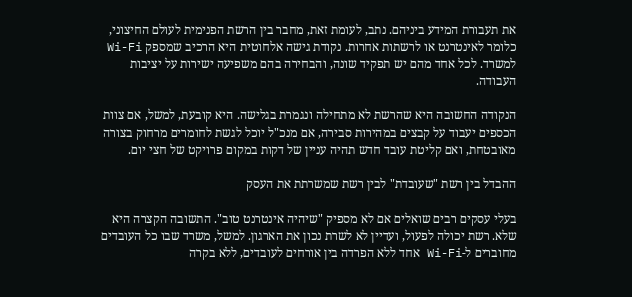את תעבורת המידע ביניהם. נתב, לעומת זאת, מחבר בין הרשת הפנימית לעולם החיצוני, כלומר לאינטרנט או לרשתות אחרות. נקודת גישה אלחוטית היא הרכיב שמספק Wi-Fi למשרד. לכל אחד מהם יש תפקיד שונה, והבחירה בהם משפיעה ישירות על יציבות העבודה.

הנקודה החשובה היא שהרשת לא מתחילה ונגמרת בגלישה. היא קובעת, למשל, אם צוות הכספים יעבוד על קבצים במהירות סבירה, אם מנכ"ל יוכל לגשת לחומרים מרחוק בצורה מאובטחת, ואם קליטת עובד חדש תהיה עניין של דקות במקום פרויקט של חצי יום.

ההבדל בין רשת "שעובדת" לבין רשת שמשרתת את העסק

בעלי עסקים רבים שואלים אם לא מספיק "שיהיה אינטרנט טוב". התשובה הקצרה היא שלא. רשת יכולה לפעול, ועדיין לא לשרת נכון את הארגון. למשל, משרד שבו כל העובדים מחוברים ל-Wi-Fi אחד ללא הפרדה בין אורחים לעובדים, ללא בקרה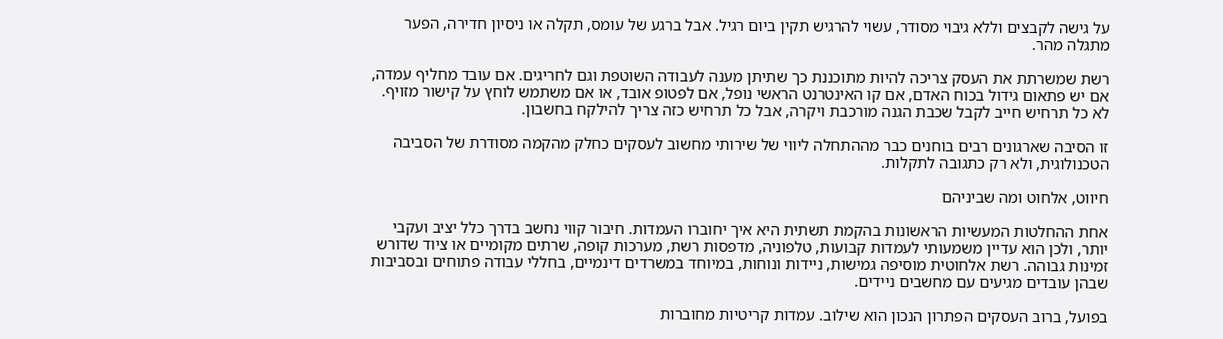על גישה לקבצים וללא גיבוי מסודר, עשוי להרגיש תקין ביום רגיל. אבל ברגע של עומס, תקלה או ניסיון חדירה, הפער מתגלה מהר.

רשת שמשרתת את העסק צריכה להיות מתוכננת כך שתיתן מענה לעבודה השוטפת וגם לחריגים. אם עובד מחליף עמדה, אם יש פתאום גידול בכוח האדם, אם קו האינטרנט הראשי נופל, אם לפטופ אובד, או אם משתמש לוחץ על קישור מזויף. לא כל תרחיש חייב לקבל שכבת הגנה מורכבת ויקרה, אבל כל תרחיש כזה צריך להילקח בחשבון.

זו הסיבה שארגונים רבים בוחנים כבר מההתחלה ליווי של שירותי מחשוב לעסקים כחלק מהקמה מסודרת של הסביבה הטכנולוגית, ולא רק כתגובה לתקלות.

חיווט, אלחוט ומה שביניהם

אחת ההחלטות המעשיות הראשונות בהקמת תשתית היא איך יחוברו העמדות. חיבור קווי נחשב בדרך כלל יציב ועקבי יותר, ולכן הוא עדיין משמעותי לעמדות קבועות, טלפוניה, מדפסות רשת, מערכות קופה, שרתים מקומיים או ציוד שדורש זמינות גבוהה. רשת אלחוטית מוסיפה גמישות, ניידות ונוחות, במיוחד במשרדים דינמיים, בחללי עבודה פתוחים ובסביבות שבהן עובדים מגיעים עם מחשבים ניידים.

בפועל, ברוב העסקים הפתרון הנכון הוא שילוב. עמדות קריטיות מחוברות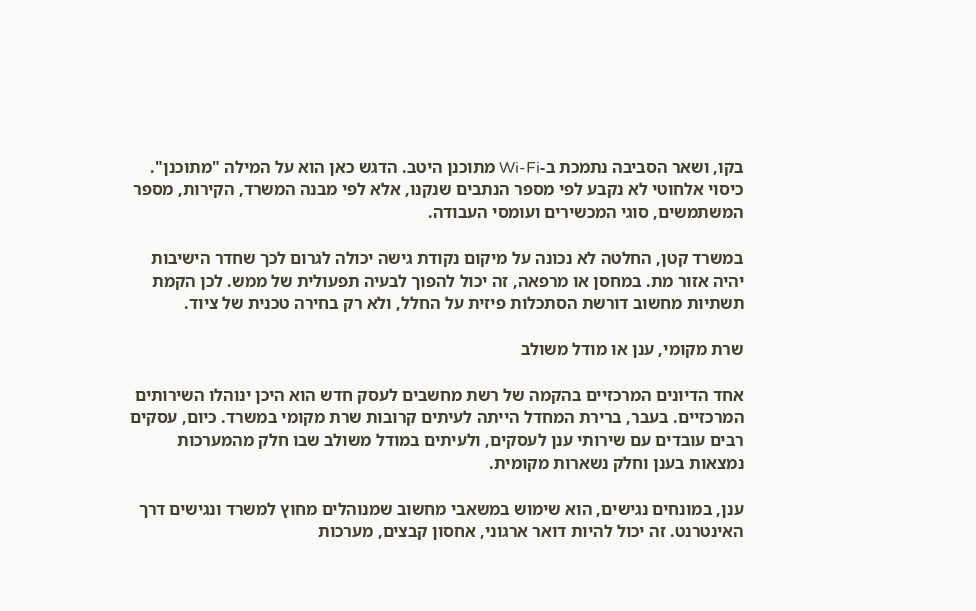בקו, ושאר הסביבה נתמכת ב-Wi-Fi מתוכנן היטב. הדגש כאן הוא על המילה "מתוכנן". כיסוי אלחוטי לא נקבע לפי מספר הנתבים שנקנו, אלא לפי מבנה המשרד, הקירות, מספר המשתמשים, סוגי המכשירים ועומסי העבודה.

במשרד קטן, החלטה לא נכונה על מיקום נקודת גישה יכולה לגרום לכך שחדר הישיבות יהיה אזור מת. במחסן או מרפאה, זה יכול להפוך לבעיה תפעולית של ממש. לכן הקמת תשתיות מחשוב דורשת הסתכלות פיזית על החלל, ולא רק בחירה טכנית של ציוד.

שרת מקומי, ענן או מודל משולב

אחד הדיונים המרכזיים בהקמה של רשת מחשבים לעסק חדש הוא היכן ינוהלו השירותים המרכזיים. בעבר, ברירת המחדל הייתה לעיתים קרובות שרת מקומי במשרד. כיום, עסקים רבים עובדים עם שירותי ענן לעסקים, ולעיתים במודל משולב שבו חלק מהמערכות נמצאות בענן וחלק נשארות מקומית.

ענן, במונחים נגישים, הוא שימוש במשאבי מחשוב שמנוהלים מחוץ למשרד ונגישים דרך האינטרנט. זה יכול להיות דואר ארגוני, אחסון קבצים, מערכות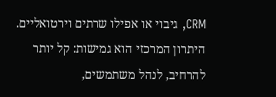CRM, גיבוי או אפילו שרתים וירטואליים. היתרון המרכזי הוא גמישות: קל יותר להרחיב, לנהל משתמשים,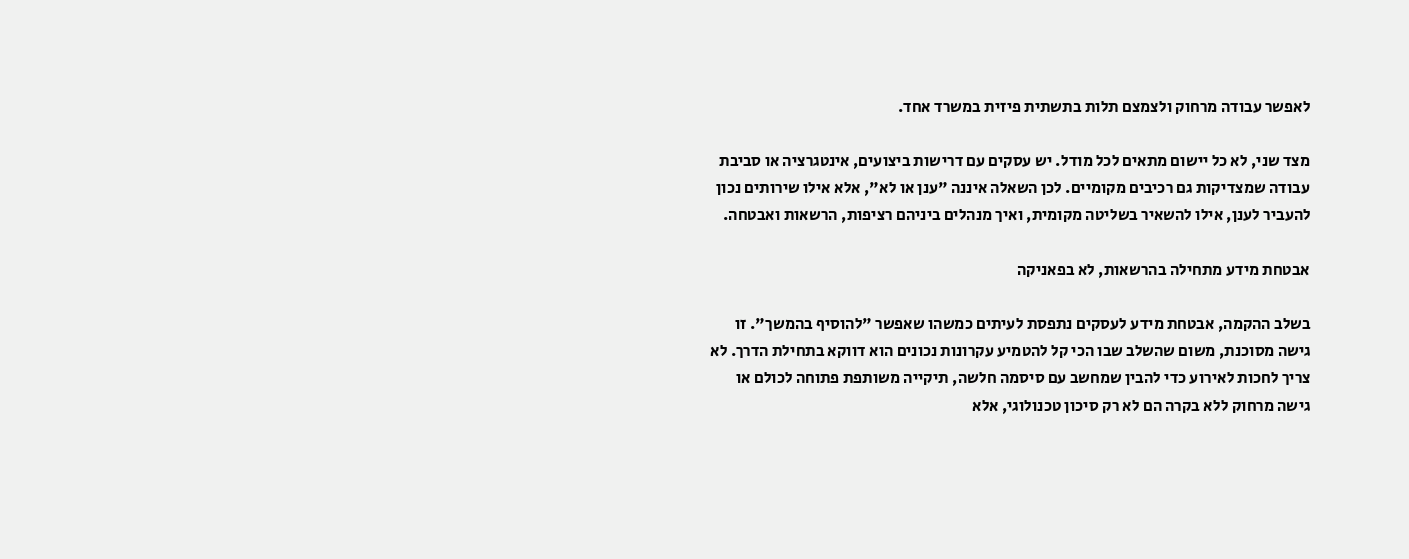לאפשר עבודה מרחוק ולצמצם תלות בתשתית פיזית במשרד אחד.

מצד שני, לא כל יישום מתאים לכל מודל. יש עסקים עם דרישות ביצועים, אינטגרציה או סביבת עבודה שמצדיקות גם רכיבים מקומיים. לכן השאלה איננה "ענן או לא", אלא אילו שירותים נכון להעביר לענן, אילו להשאיר בשליטה מקומית, ואיך מנהלים ביניהם רציפות, הרשאות ואבטחה.

אבטחת מידע מתחילה בהרשאות, לא בפאניקה

בשלב ההקמה, אבטחת מידע לעסקים נתפסת לעיתים כמשהו שאפשר "להוסיף בהמשך". זו גישה מסוכנת, משום שהשלב שבו הכי קל להטמיע עקרונות נכונים הוא דווקא בתחילת הדרך. לא צריך לחכות לאירוע כדי להבין שמחשב עם סיסמה חלשה, תיקייה משותפת פתוחה לכולם או גישה מרחוק ללא בקרה הם לא רק סיכון טכנולוגי, אלא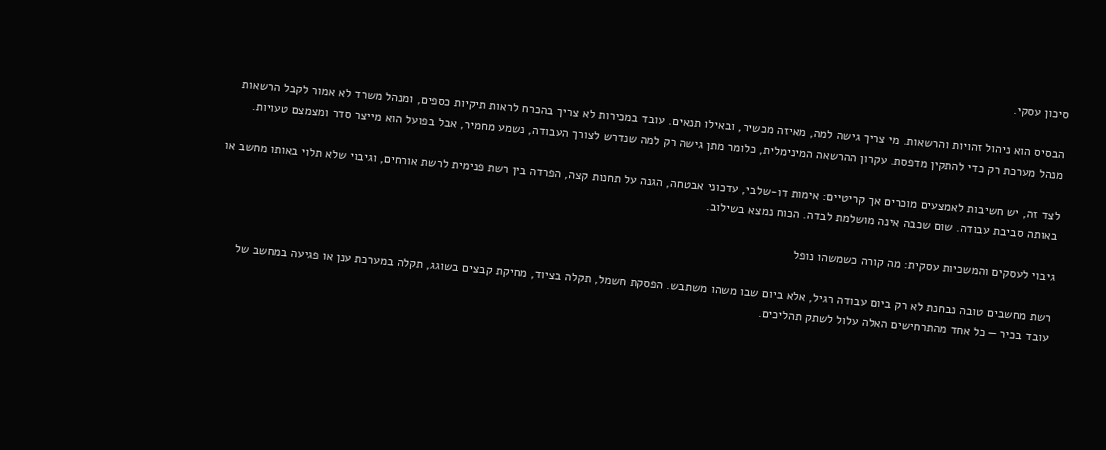סיכון עסקי.

הבסיס הוא ניהול זהויות והרשאות. מי צריך גישה למה, מאיזה מכשיר, ובאילו תנאים. עובד במכירות לא צריך בהכרח לראות תיקיות כספים, ומנהל משרד לא אמור לקבל הרשאות מנהל מערכת רק כדי להתקין מדפסת. עקרון ההרשאה המינימלית, כלומר מתן גישה רק למה שנדרש לצורך העבודה, נשמע מחמיר, אבל בפועל הוא מייצר סדר ומצמצם טעויות.

לצד זה, יש חשיבות לאמצעים מוכרים אך קריטיים: אימות דו-שלבי, עדכוני אבטחה, הגנה על תחנות קצה, הפרדה בין רשת פנימית לרשת אורחים, וגיבוי שלא תלוי באותו מחשב או באותה סביבת עבודה. שום שכבה אינה מושלמת לבדה. הכוח נמצא בשילוב.

גיבוי לעסקים והמשכיות עסקית: מה קורה כשמשהו נופל

רשת מחשבים טובה נבחנת לא רק ביום עבודה רגיל, אלא ביום שבו משהו משתבש. הפסקת חשמל, תקלה בציוד, מחיקת קבצים בשוגג, תקלה במערכת ענן או פגיעה במחשב של עובד בכיר — כל אחד מהתרחישים האלה עלול לשתק תהליכים.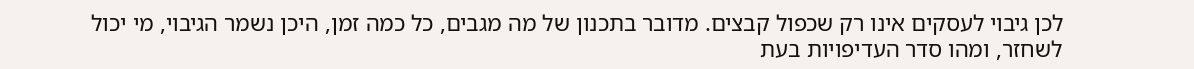לכן גיבוי לעסקים אינו רק שכפול קבצים. מדובר בתכנון של מה מגבים, כל כמה זמן, היכן נשמר הגיבוי, מי יכול לשחזר, ומהו סדר העדיפויות בעת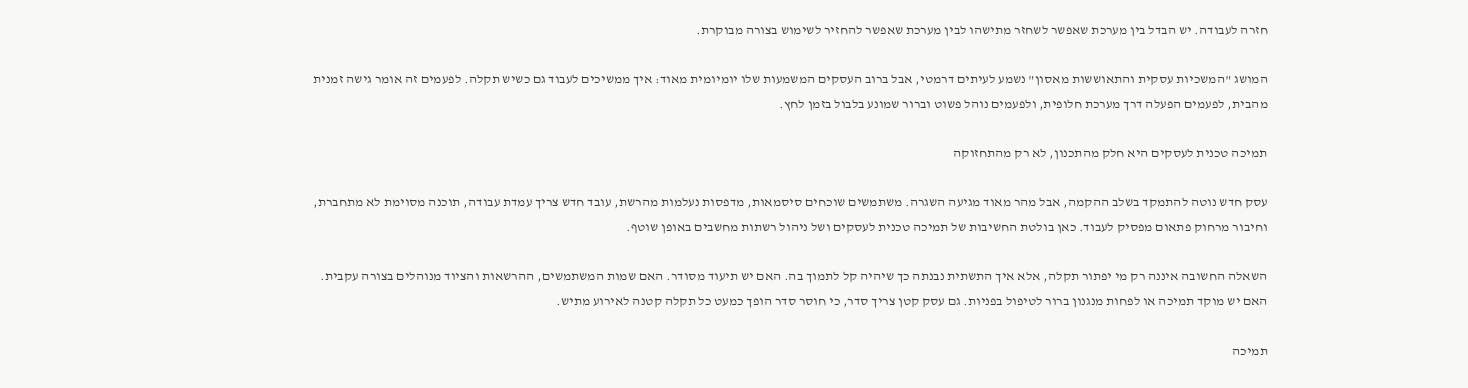חזרה לעבודה. יש הבדל בין מערכת שאפשר לשחזר מתישהו לבין מערכת שאפשר להחזיר לשימוש בצורה מבוקרת.

המושג "המשכיות עסקית והתאוששות מאסון" נשמע לעיתים דרמטי, אבל ברוב העסקים המשמעות שלו יומיומית מאוד: איך ממשיכים לעבוד גם כשיש תקלה. לפעמים זה אומר גישה זמנית מהבית, לפעמים הפעלה דרך מערכת חלופית, ולפעמים נוהל פשוט וברור שמונע בלבול בזמן לחץ.

תמיכה טכנית לעסקים היא חלק מהתכנון, לא רק מהתחזוקה

עסק חדש נוטה להתמקד בשלב ההקמה, אבל מהר מאוד מגיעה השגרה. משתמשים שוכחים סיסמאות, מדפסות נעלמות מהרשת, עובד חדש צריך עמדת עבודה, תוכנה מסוימת לא מתחברת, וחיבור מרחוק פתאום מפסיק לעבוד. כאן בולטת החשיבות של תמיכה טכנית לעסקים ושל ניהול רשתות מחשבים באופן שוטף.

השאלה החשובה איננה רק מי יפתור תקלה, אלא איך התשתית נבנתה כך שיהיה קל לתמוך בה. האם יש תיעוד מסודר. האם שמות המשתמשים, ההרשאות והציוד מנוהלים בצורה עקבית. האם יש מוקד תמיכה או לפחות מנגנון ברור לטיפול בפניות. גם עסק קטן צריך סדר, כי חוסר סדר הופך כמעט כל תקלה קטנה לאירוע מתיש.

תמיכה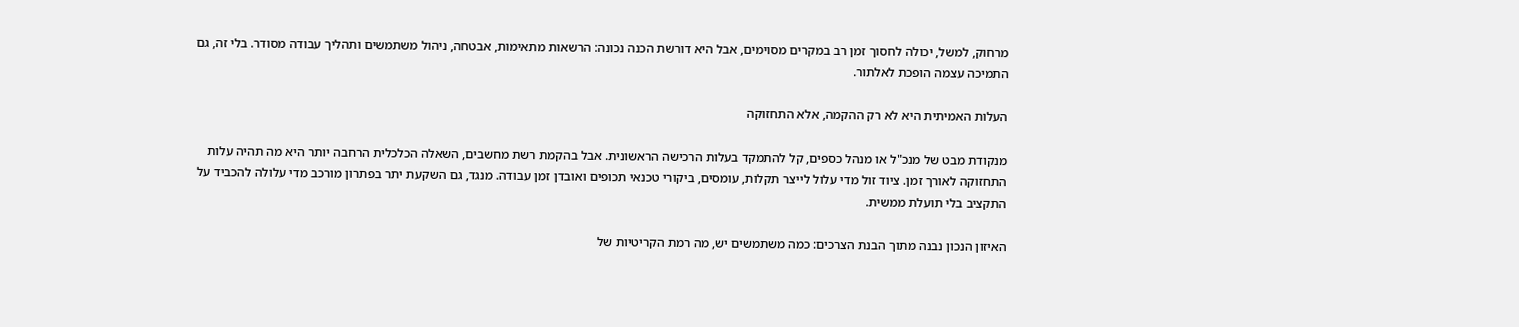מרחוק, למשל, יכולה לחסוך זמן רב במקרים מסוימים, אבל היא דורשת הכנה נכונה: הרשאות מתאימות, אבטחה, ניהול משתמשים ותהליך עבודה מסודר. בלי זה, גם התמיכה עצמה הופכת לאלתור.

העלות האמיתית היא לא רק ההקמה, אלא התחזוקה

מנקודת מבט של מנכ"ל או מנהל כספים, קל להתמקד בעלות הרכישה הראשונית. אבל בהקמת רשת מחשבים, השאלה הכלכלית הרחבה יותר היא מה תהיה עלות התחזוקה לאורך זמן. ציוד זול מדי עלול לייצר תקלות, עומסים, ביקורי טכנאי תכופים ואובדן זמן עבודה. מנגד, גם השקעת יתר בפתרון מורכב מדי עלולה להכביד על התקציב בלי תועלת ממשית.

האיזון הנכון נבנה מתוך הבנת הצרכים: כמה משתמשים יש, מה רמת הקריטיות של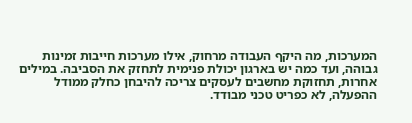המערכות, מה היקף העבודה מרחוק, אילו מערכות חייבות זמינות גבוהה, ועד כמה יש בארגון יכולת פנימית לתחזק את הסביבה. במילים אחרות, תחזוקת מחשבים לעסקים צריכה להיבחן כחלק ממודל ההפעלה, לא כפריט טכני מבודד.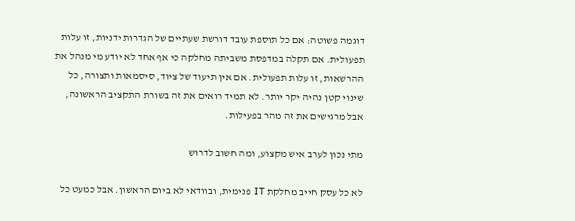דוגמה פשוטה: אם כל תוספת עובד דורשת שעתיים של הגדרות ידניות, זו עלות תפעולית. אם תקלה במדפסת משביתה מחלקה כי אף אחד לא יודע מי מנהל את ההרשאות, זו עלות תפעולית. אם אין תיעוד של ציוד, סיסמאות ותצורה, כל שינוי קטן נהיה יקר יותר. לא תמיד רואים את זה בשורת התקציב הראשונה, אבל מרגישים את זה מהר בפעילות.

מתי נכון לערב איש מקצוע, ומה חשוב לדרוש

לא כל עסק חייב מחלקת IT פנימית, ובוודאי לא ביום הראשון. אבל כמעט כל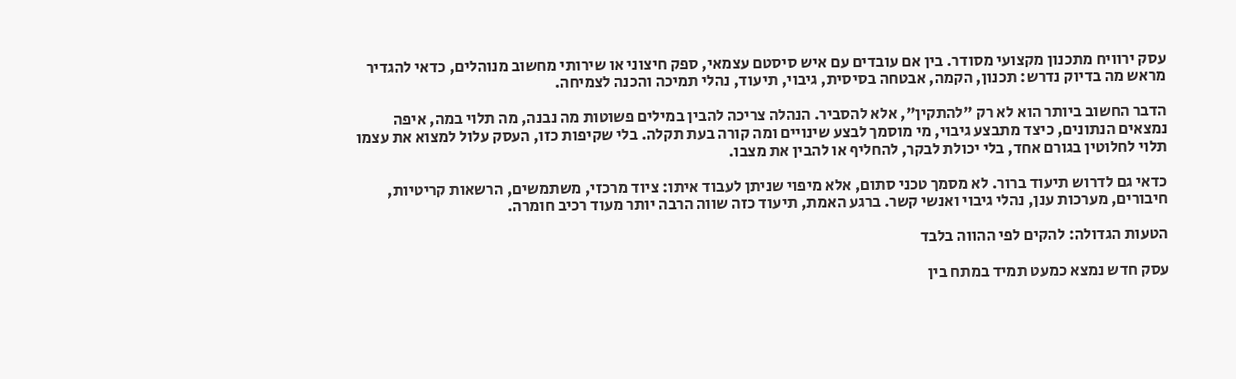עסק ירוויח מתכנון מקצועי מסודר. בין אם עובדים עם איש סיסטם עצמאי, ספק חיצוני או שירותי מחשוב מנוהלים, כדאי להגדיר מראש מה בדיוק נדרש: תכנון, הקמה, אבטחה בסיסית, גיבוי, תיעוד, נהלי תמיכה והכנה לצמיחה.

הדבר החשוב ביותר הוא לא רק "להתקין", אלא להסביר. הנהלה צריכה להבין במילים פשוטות מה נבנה, מה תלוי במה, איפה נמצאים הנתונים, כיצד מתבצע גיבוי, מי מוסמך לבצע שינויים ומה קורה בעת תקלה. בלי שקיפות כזו, העסק עלול למצוא את עצמו תלוי לחלוטין בגורם אחד, בלי יכולת לבקר, להחליף או להבין את מצבו.

כדאי גם לדרוש תיעוד ברור. לא מסמך טכני סתום, אלא מיפוי שניתן לעבוד איתו: ציוד מרכזי, משתמשים, הרשאות קריטיות, חיבורים, מערכות ענן, נהלי גיבוי ואנשי קשר. ברגע האמת, תיעוד כזה שווה הרבה יותר מעוד רכיב חומרה.

הטעות הגדולה: להקים לפי ההווה בלבד

עסק חדש נמצא כמעט תמיד במתח בין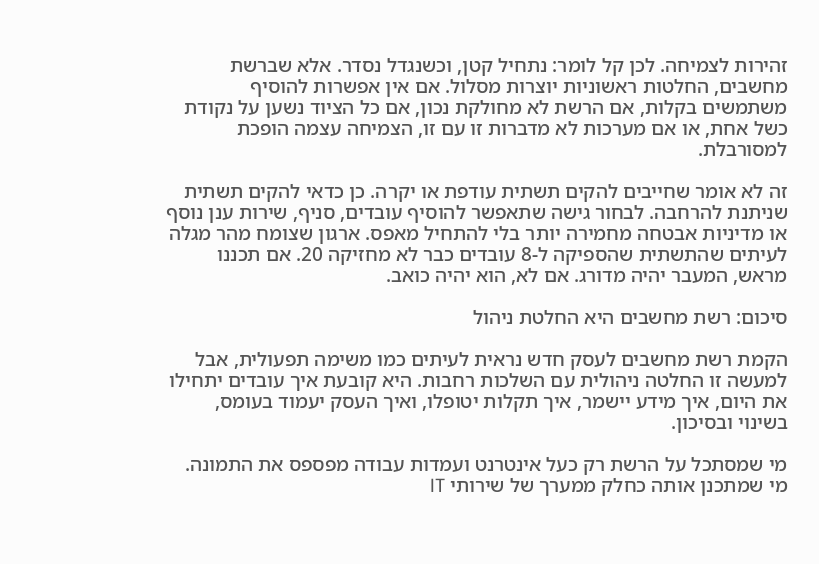זהירות לצמיחה. לכן קל לומר: נתחיל קטן, וכשנגדל נסדר. אלא שברשת מחשבים, החלטות ראשוניות יוצרות מסלול. אם אין אפשרות להוסיף משתמשים בקלות, אם הרשת לא מחולקת נכון, אם כל הציוד נשען על נקודת כשל אחת, או אם מערכות לא מדברות זו עם זו, הצמיחה עצמה הופכת למסורבלת.

זה לא אומר שחייבים להקים תשתית עודפת או יקרה. כן כדאי להקים תשתית שניתנת להרחבה. לבחור גישה שתאפשר להוסיף עובדים, סניף, שירות ענן נוסף או מדיניות אבטחה מחמירה יותר בלי להתחיל מאפס. ארגון שצומח מהר מגלה לעיתים שהתשתית שהספיקה ל-8 עובדים כבר לא מחזיקה 20. אם תכננו מראש, המעבר יהיה מדורג. אם לא, הוא יהיה כואב.

סיכום: רשת מחשבים היא החלטת ניהול

הקמת רשת מחשבים לעסק חדש נראית לעיתים כמו משימה תפעולית, אבל למעשה זו החלטה ניהולית עם השלכות רחבות. היא קובעת איך עובדים יתחילו את היום, איך מידע יישמר, איך תקלות יטופלו, ואיך העסק יעמוד בעומס, בשינוי ובסיכון.

מי שמסתכל על הרשת רק כעל אינטרנט ועמדות עבודה מפספס את התמונה. מי שמתכנן אותה כחלק ממערך של שירותי IT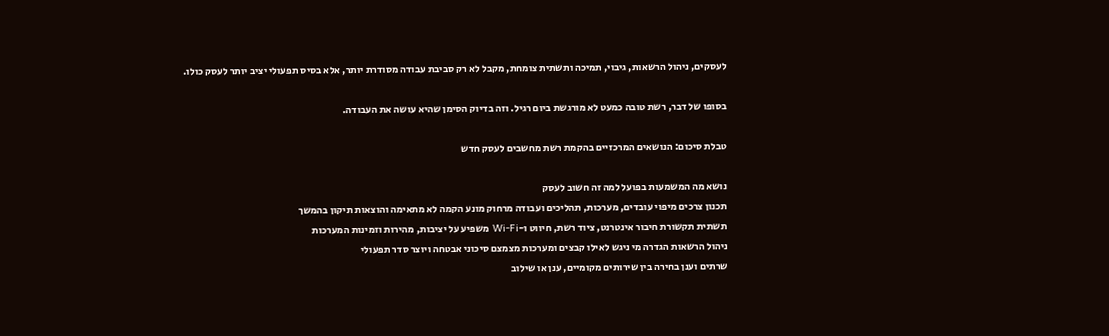לעסקים, ניהול הרשאות, גיבוי, תמיכה ותשתית צומחת, מקבל לא רק סביבת עבודה מסודרת יותר, אלא בסיס תפעולי יציב יותר לעסק כולו.

בסופו של דבר, רשת טובה כמעט לא מורגשת ביום רגיל. וזה בדיוק הסימן שהיא עושה את העבודה.

טבלת סיכום: הנושאים המרכזיים בהקמת רשת מחשבים לעסק חדש

נושא מה המשמעות בפועל למה זה חשוב לעסק
תכנון צרכים מיפוי עובדים, מערכות, תהליכים ועבודה מרחוק מונע הקמה לא מתאימה והוצאות תיקון בהמשך
תשתית תקשורת חיבור אינטרנט, ציוד רשת, חיווט ו-Wi-Fi משפיע על יציבות, מהירות וזמינות המערכות
ניהול הרשאות הגדרה מי ניגש לאילו קבצים ומערכות מצמצם סיכוני אבטחה ויוצר סדר תפעולי
שרתים וענן בחירה בין שירותים מקומיים, ענן או שילוב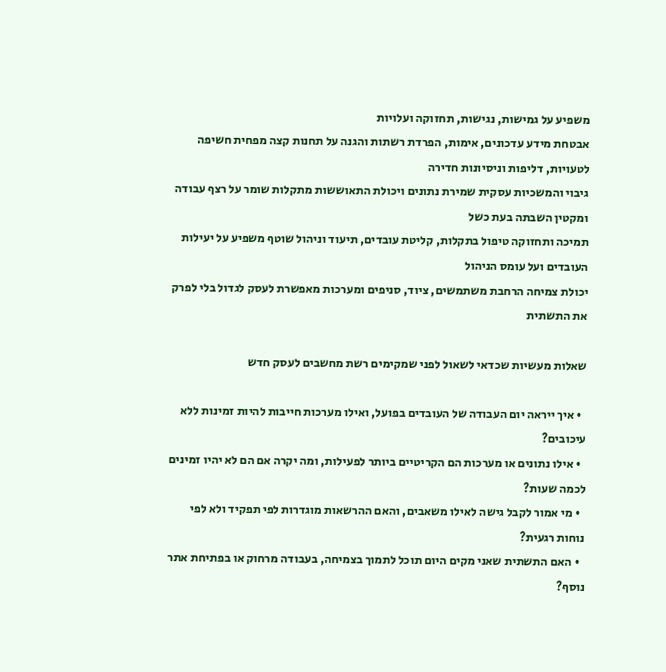משפיע על גמישות, נגישות, תחזוקה ועלויות
אבטחת מידע עדכונים, אימות, הפרדת רשתות והגנה על תחנות קצה מפחית חשיפה לטעויות, דליפות וניסיונות חדירה
גיבוי והמשכיות עסקית שמירת נתונים ויכולת התאוששות מתקלות שומר על רצף עבודה ומקטין השבתה בעת כשל
תמיכה ותחזוקה טיפול בתקלות, קליטת עובדים, תיעוד וניהול שוטף משפיע על יעילות העובדים ועל עומס הניהול
יכולת צמיחה הרחבת משתמשים, ציוד, סניפים ומערכות מאפשרת לעסק לגדול בלי לפרק את התשתית

שאלות מעשיות שכדאי לשאול לפני שמקימים רשת מחשבים לעסק חדש

  • איך ייראה יום העבודה של העובדים בפועל, ואילו מערכות חייבות להיות זמינות ללא עיכובים?
  • אילו נתונים או מערכות הם הקריטיים ביותר לפעילות, ומה יקרה אם הם לא יהיו זמינים לכמה שעות?
  • מי אמור לקבל גישה לאילו משאבים, והאם ההרשאות מוגדרות לפי תפקיד ולא לפי נוחות רגעית?
  • האם התשתית שאני מקים היום תוכל לתמוך בצמיחה, בעבודה מרחוק או בפתיחת אתר נוסף?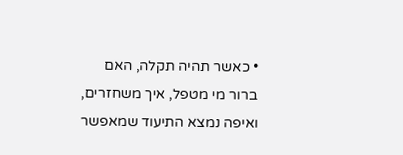• כאשר תהיה תקלה, האם ברור מי מטפל, איך משחזרים, ואיפה נמצא התיעוד שמאפשר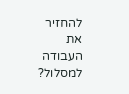להחזיר את העבודה למסלול?